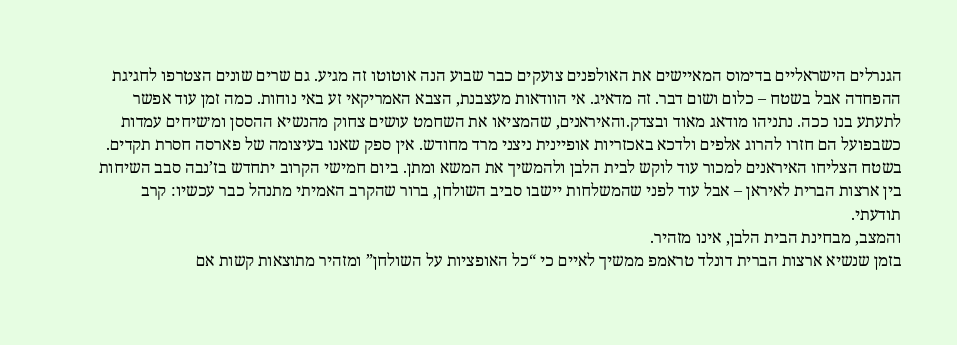הגנרלים הישראליים בדימוס המאיישים את האולפנים צועקים כבר שבוע הנה אוטוטו זה מגיע. גם שרים שונים הצטרפו לחגיגת ההפחדה אבל בשטח – כלום ושום דבר. זה מדאיג. אי הוודאות מעצבנת, הצבא האמריקאי זע באי נוחות. כמה זמן עוד אפשר לתעתע בנו ככה. נתניהו מודאג מאוד ובצדק.והאיראנים, שהמציאו את השחמט עושים צחוק מהנשיא ההססן ומ׳שיחים עמדות כשבפועל הם חזרו להרוג אלפים ולדכא באכזריות אופיינית ניצני מרד מחודש. אין ספק שאנו בעיצומה של פארסה חסרת תקדים.
בשטח הצליחו האיראנים למכור עוד לוקש לבית הלבן ולהמשיך את המשא ומתן. ביום חמישי הקרוב יתחדש בז’נבה סבב השיחות בין ארצות הברית לאיראן – אבל עוד לפני שהמשלחות יישבו סביב השולחן, ברור שהקרב האמיתי מתנהל כבר עכשיו: קרב תודעתי.
והמצב, מבחינת הבית הלבן, אינו מזהיר.
בזמן שנשיא ארצות הברית דונלד טראמפ ממשיך לאיים כי “כל האופציות על השולחן” ומזהיר מתוצאות קשות אם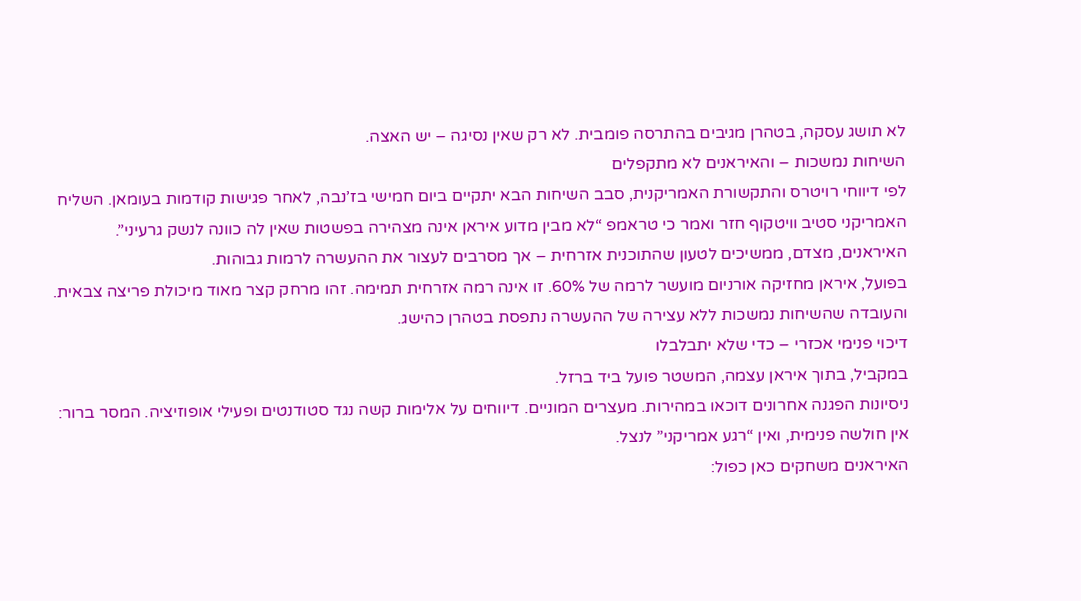לא תושג עסקה, בטהרן מגיבים בהתרסה פומבית. לא רק שאין נסיגה – יש האצה.
השיחות נמשכות – והאיראנים לא מתקפלים
לפי דיווחי רויטרס והתקשורת האמריקנית, סבב השיחות הבא יתקיים ביום חמישי בז’נבה, לאחר פגישות קודמות בעומאן. השליח האמריקני סטיב וויטקוף חזר ואמר כי טראמפ “לא מבין מדוע איראן אינה מצהירה בפשטות שאין לה כוונה לנשק גרעיני”. האיראנים, מצדם, ממשיכים לטעון שהתוכנית אזרחית – אך מסרבים לעצור את ההעשרה לרמות גבוהות.
בפועל, איראן מחזיקה אורניום מועשר לרמה של 60%. זו אינה רמה אזרחית תמימה. זהו מרחק קצר מאוד מיכולת פריצה צבאית. והעובדה שהשיחות נמשכות ללא עצירה של ההעשרה נתפסת בטהרן כהישג.
דיכוי פנימי אכזרי – כדי שלא יתבלבלו
במקביל, בתוך איראן עצמה, המשטר פועל ביד ברזל.
ניסיונות הפגנה אחרונים דוכאו במהירות. מעצרים המוניים. דיווחים על אלימות קשה נגד סטודנטים ופעילי אופוזיציה. המסר ברור: אין חולשה פנימית, ואין “רגע אמריקני” לנצל.
האיראנים משחקים כאן כפול: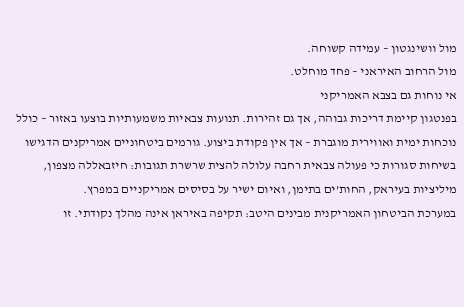מול וושינגטון – עמידה קשוחה.
מול הרחוב האיראני – פחד מוחלט.
אי נוחות גם בצבא האמריקני
בפנטגון קיימת דריכות גבוהה, אך גם זהירות. תנועות צבאיות משמעותיות בוצעו באזור – כולל נוכחות ימית ואווירית מוגברת – אך אין פקודת ביצוע. גורמים ביטחוניים אמריקנים הדגישו בשיחות סגורות כי פעולה צבאית רחבה עלולה להצית שרשרת תגובות: חיזבאללה מצפון, מיליציות בעיראק, החות’ים בתימן, ואיום ישיר על בסיסים אמריקניים במפרץ.
במערכת הביטחון האמריקנית מבינים היטב: תקיפה באיראן אינה מהלך נקודתי. זו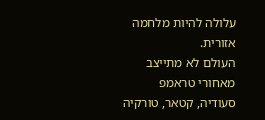עלולה להיות מלחמה אזורית.
העולם לא מתייצב מאחורי טראמפ
סעודיה, קטאר, טורקיה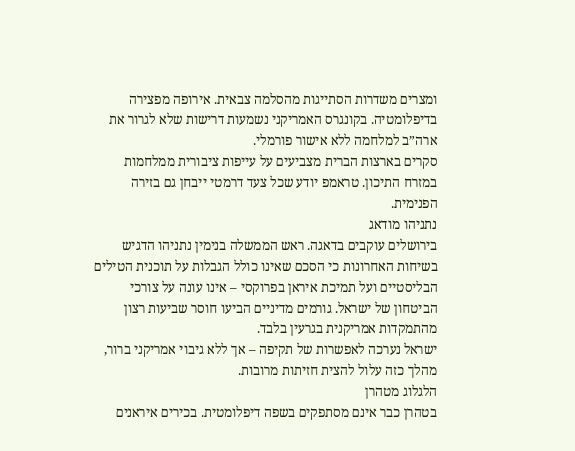ומצרים משדרות הסתייגות מהסלמה צבאית. אירופה מפצירה בדיפלומטיה. בקונגרס האמריקני נשמעות דרישות שלא לגרור את ארה”ב למלחמה ללא אישור פורמלי.
סקרים בארצות הברית מצביעים על עייפות ציבורית ממלחמות במזרח התיכון. טראמפ יודע שכל צעד דרמטי ייבחן גם בזירה הפנימית.
נתניהו מודאג
בירושלים עוקבים בדאגה. ראש הממשלה בנימין נתניהו הדגיש בשיחות האחרונות כי הסכם שאינו כולל הגבלות על תוכנית הטילים הבליסטיים ועל תמיכת איראן בפרוקסי – אינו עונה על צורכי הביטחון של ישראל. גורמים מדיניים הביעו חוסר שביעות רצון מהתמקדות אמריקנית בגרעין בלבד.
ישראל נערכה לאפשרות של תקיפה – אך ללא גיבוי אמריקני ברור, מהלך כזה עלול להצית חזיתות מרובות.
הלגלוג מטהרן
בטהרן כבר אינם מסתפקים בשפה דיפלומטית. בכירים איראנים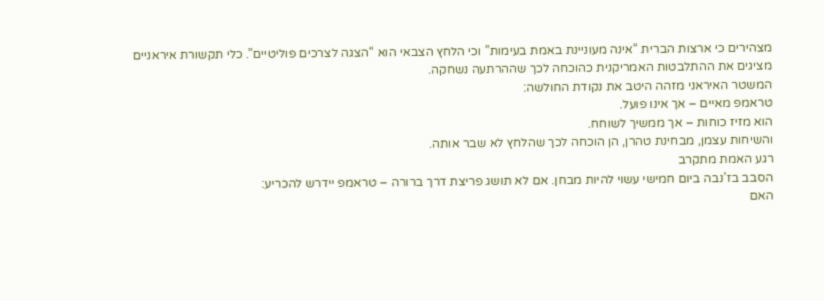מצהירים כי ארצות הברית “אינה מעוניינת באמת בעימות” וכי הלחץ הצבאי הוא “הצגה לצרכים פוליטיים”. כלי תקשורת איראניים מציגים את ההתלבטות האמריקנית כהוכחה לכך שההרתעה נשחקה.
המשטר האיראני מזהה היטב את נקודת החולשה:
טראמפ מאיים – אך אינו פועל.
הוא מזיז כוחות – אך ממשיך לשוחח.
והשיחות עצמן, מבחינת טהרן, הן הוכחה לכך שהלחץ לא שבר אותה.
רגע האמת מתקרב
הסבב בז’נבה ביום חמישי עשוי להיות מבחן. אם לא תושג פריצת דרך ברורה – טראמפ יידרש להכריע:
האם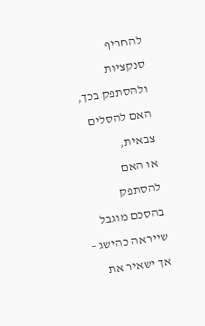להחריף סנקציות ולהסתפק בכך,
האם להסלים צבאית,
או האם להסתפק בהסכם מוגבל שייראה כהישג – אך ישאיר את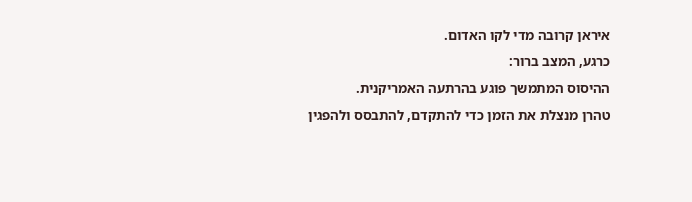איראן קרובה מדי לקו האדום.
כרגע, המצב ברור:
ההיסוס המתמשך פוגע בהרתעה האמריקנית.
טהרן מנצלת את הזמן כדי להתקדם, להתבסס ולהפגין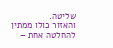שליטה.
והאזור כולו ממתין להחלטה אחת –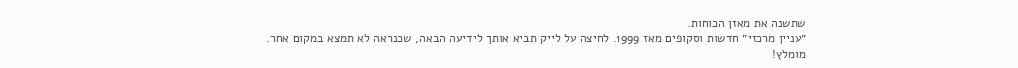שתשנה את מאזן הכוחות.
״עניין מרכזי״ חדשות וסקופים מאז 1999. לחיצה על לייק תביא אותך לידיעה הבאה, שכנראה לא תמצא במקום אחר. מומלץ!